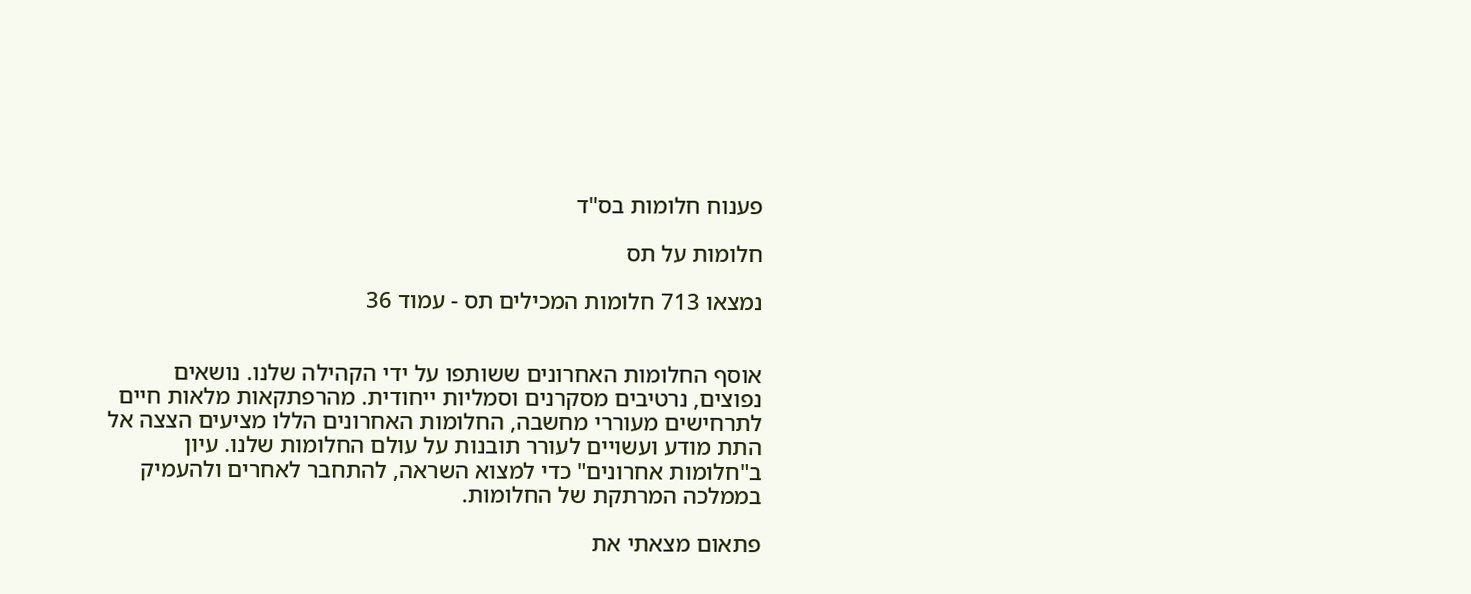פענוח חלומות בס"ד

חלומות על תס

נמצאו 713 חלומות המכילים תס - עמוד 36


אוסף החלומות האחרונים ששותפו על ידי הקהילה שלנו. נושאים נפוצים, נרטיבים מסקרנים וסמליות ייחודית. מהרפתקאות מלאות חיים לתרחישים מעוררי מחשבה, החלומות האחרונים הללו מציעים הצצה אל התת מודע ועשויים לעורר תובנות על עולם החלומות שלנו. עיון ב"חלומות אחרונים" כדי למצוא השראה, להתחבר לאחרים ולהעמיק בממלכה המרתקת של החלומות.

פתאום מצאתי את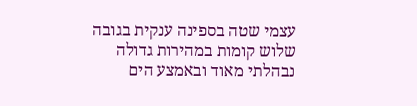עצמי שטה בספינה ענקית בגובה שלוש קומות במהירות גדולה נבהלתי מאוד ובאמצע הים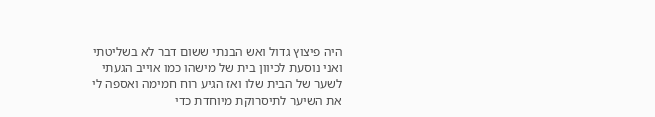היה פיצוץ גדול ואש הבנתי ששום דבר לא בשליטתי ואני נוסעת לכיוון בית של מישהו כמו אוייב הגעתי לשער של הבית שלו ואז הגיע רוח חמימה ואספה לי את השיער לתיסרוקת מיוחדת כדי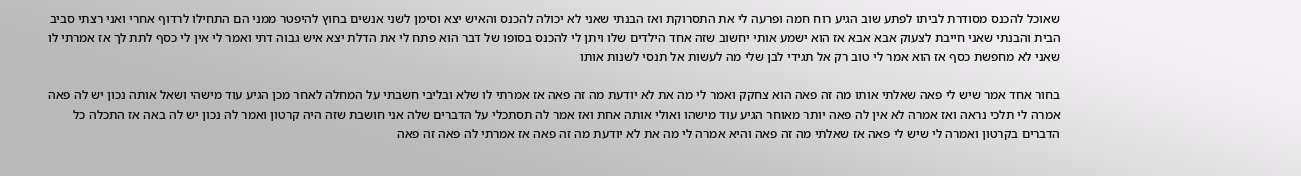שאוכל להכנס מסודרת לביתו לפתע שוב הגיע רוח חמה ופרעה לי את התסרוקת ואז הבנתי שאני לא יכולה להכנס והאיש יצא וסימן לשני אנשים בחוץ להיפטר ממני הם התחילו לרדוף אחרי ואני רצתי סביב הבית והבנתי שאני חייבת לצעוק אבא אבא אז הוא ישמע אותי יחשוב שזה אחד הילדים שלו ויתן לי להכנס בסופו של דבר הוא פתח לי את הדלת יצא איש גבוה דתי ואמר לי אין לי כסף לתת לך אז אמרתי לו שאני לא מחפשת כסף אז הוא אמר לי טוב רק אל תגידי לבן שלי מה לעשות אל תנסי לשנות אותו

בחור אחד אמר שיש לי פאה שאלתי אותו מה זה פאה הוא צחקק ואמר לי מה את לא יודעת מה זה פאה אז אמרתי לו שלא ובליבי חשבתי על המחלה לאחר מכן הגיע עוד מישהי ושאל אותה נכון יש לה פאה אמרה לי תלכי נראה ואז אמרה לא אין לה פאה יותר מאוחר הגיע עוד מישהו ואולי אותה אחת ואז אמר לה תסתכלי על הדברים שלה אני חושבת שזה היה קרטון ואמר לה נכון יש לה באה אז התכלה כל הדברים בקרטון ואמרה לי שיש לי פאה אז שאלתי מה זה פאה והיא אמרה לי מה את לא יודעת מה זה פאה אז אמרתי לה פאה זה פאה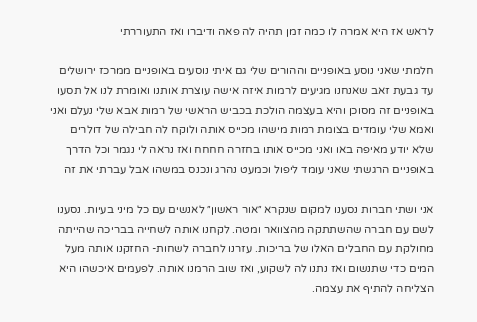לראש אז היא אמרה לו כמה זמן תהיה לה פאה ודיברו ואז התעוררתי

חלמתי שאני נוסע באופניים וההורים שלי גם איתי נוסעים באופניים ממרכז ירושלים עד גבעת זאב שאנחנו מגיעים לרמות איזה אישה עוצרת אותנו ואומרת לנו אל תסעו באופניים זה מסוכן והיא בעצמה הולכת בכביש הראשי של רמות אבא שלי נעלם ואני ואמא שלי עומדים בצומת רמות מישהו מכייס אותה ולוקח לה חבילה של דולרים שלא יודע מאיפה באו ואני מכייס אותו בחזרה חחחח ואז נראה לי נגמר וכל הדרך באופניים הרגשתי שאני עומד ליפול וכמעט נהרג ונכנס במשהו אבל עברתי את זה

אני ושתי חברות נסענו למקום שנקרא ״אור ראשון״ לאנשים עם כל מיני בעיות. נסענו לשם עם חברה שהשתתקה מהצוואר ומטה. לקחנו אותה לשחייה בבריכה שהייתה מחולקת עם החבלים האלו של בריכות. עזרנו לחברה לשחות- החזקנו אותה מעל המים כדי שתנשום ואז נתנו לה לשקוע, ואז שוב הרמנו אותה. לפעמים איכשהו היא הצליחה להתיף את עצמה.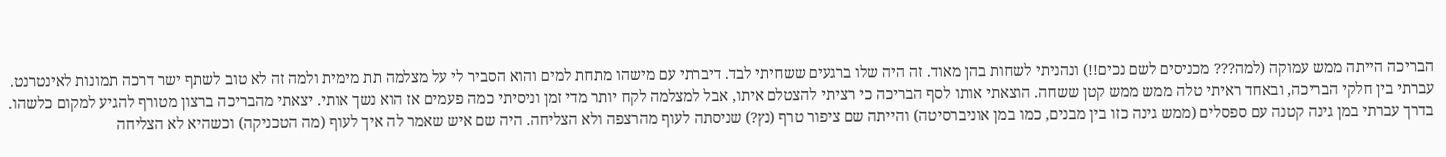הבריכה הייתה ממש עמוקה (למה??? מכניסים לשם נכים!!) ונהניתי לשחות בהן מאוד. זה היה שלו ברגעים ששחיתי לבד. דיברתי עם מישהו מתחת למים והוא הסביר לי על מצלמה תת מימית ולמה זה לא טוב לשתף ישר דרכה תמונות לאינטרנט. עברתי בין חלקי הבריכה, ובאחד ראיתי טלה ממש ממש קטן ששחה. הוצאתי אותו לסף הבריכה כי רציתי להצטלם איתו, אבל למצלמה לקח יותר מדי זמן וניסיתי כמה פעמים אז הוא נשך אותי. יצאתי מהבריכה ברצון מטורף להגיע למקום כלשהו. בדרך עברתי במן גינה קטנה עם ספסלים (ממש גינה כזו בין מבנים, כמו במן אוניברסיטה) והייתה שם ציפור טרף (נץ?) שניסתה לעוף מהרצפה ולא הצליחה. היה שם איש שאמר לה איך לעוף (מה הטכניקה) וכשהיא לא הצליחה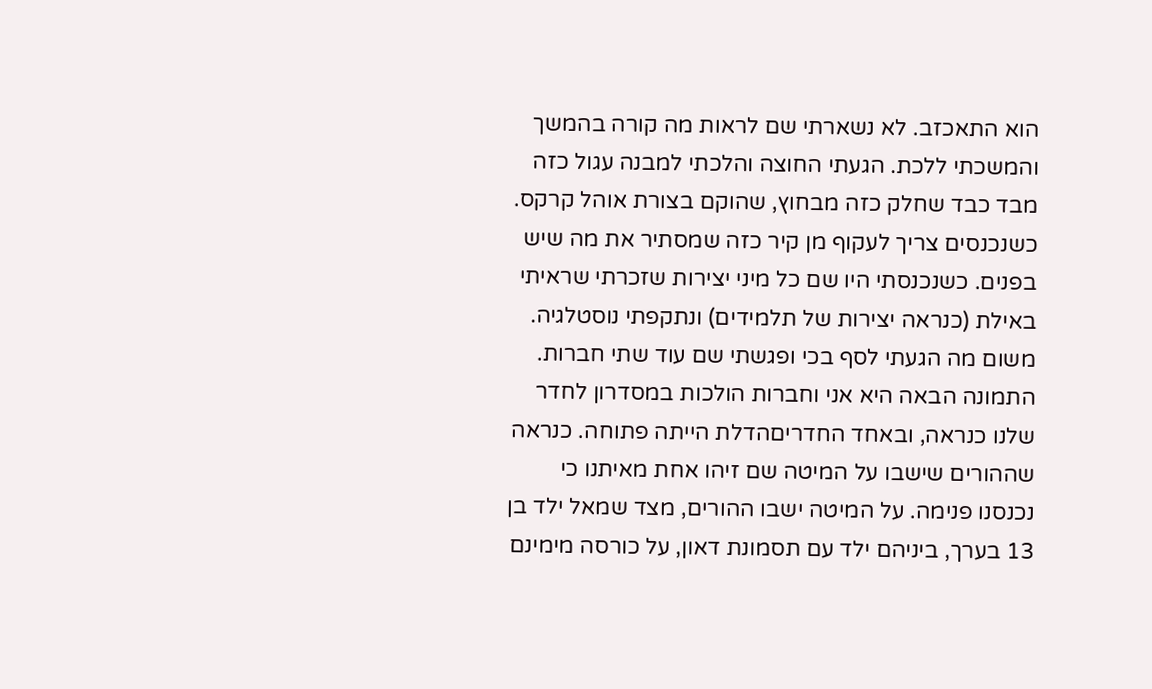הוא התאכזב. לא נשארתי שם לראות מה קורה בהמשך והמשכתי ללכת. הגעתי החוצה והלכתי למבנה עגול כזה מבד כבד שחלק כזה מבחוץ, שהוקם בצורת אוהל קרקס. כשנכנסים צריך לעקוף מן קיר כזה שמסתיר את מה שיש בפנים. כשנכנסתי היו שם כל מיני יצירות שזכרתי שראיתי באילת (כנראה יצירות של תלמידים) ונתקפתי נוסטלגיה. משום מה הגעתי לסף בכי ופגשתי שם עוד שתי חברות. התמונה הבאה היא אני וחברות הולכות במסדרון לחדר שלנו כנראה, ובאחד החדריםהדלת הייתה פתוחה. כנראה שההורים שישבו על המיטה שם זיהו אחת מאיתנו כי נכנסנו פנימה. על המיטה ישבו ההורים, מצד שמאל ילד בן 13 בערך, ביניהם ילד עם תסמונת דאון, על כורסה מימינם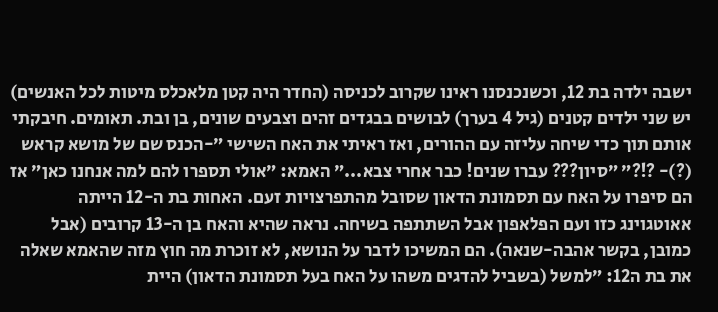ישבה ילדה בת 12, וכשנכנסנו ראינו שקרוב לכניסה (החדר היה קטן מלאכלס מיטות לכל האנשים) יש שני ילדים קטנים (גיל 4 בערך) לבושים בבגדים זהים וצבעים שונים, בן ובת. תאומים. חיבקתי אותם תוך כדי שיחה עליזה עם ההורים, ואז ראיתי את האח השישי ״-הכנס שם של מושא קראש (?)- ?!?״ ״סיון??? עברו שנים! כבר אחרי צבא...״ האמא: ״אולי תספרו להם למה אנחנו כאן״ אז הם סיפרו על האח עם תסמונת הדאון שסובל מהתפרצויות זעם. האחות בת ה-12 הייתה אאוטגוינג כזו ועם הפלאפון אבל השתתפה בשיחה. נראה שהיא והאח בן ה-13 קרובים (אבל כמובן, בקשר אהבה-שנאה). הם המשיכו לדבר על הנושא, לא זוכרת מה חוץ מזה שהאמא שאלה את בת ה12: ״למשל (בשביל להדגים משהו על האח בעל תסמונת הדאון) היית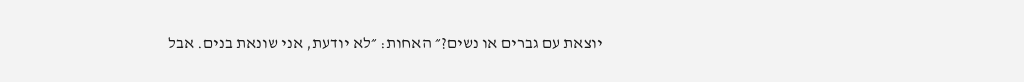יוצאת עם גברים או נשים?״ האחות: ״לא יודעת, אני שונאת בנים. אבל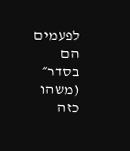לפעמים הם בסדר״ (משהו כזה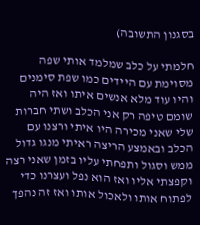בסגנון התשובה)

חלמתי על כלב שמלמד אותי שפה מסוימת עם היידים כמו שפת סימנים והיו עוד מלא אנשים איתו ואז היה שומם טיפה רק אני הכלב ושתי חברות שלי שאני מכירה היו איתי ורצנו עם הכלב ובאמצע הריצה ראיתי מנגו גדול ממש וסגול ותפחתי עליו בזמן שאני רצה וקפצתי אליו ואז הוא נפל ועצרנו כדי לפתוח אותו ולאכול אותו ואז זה נהפך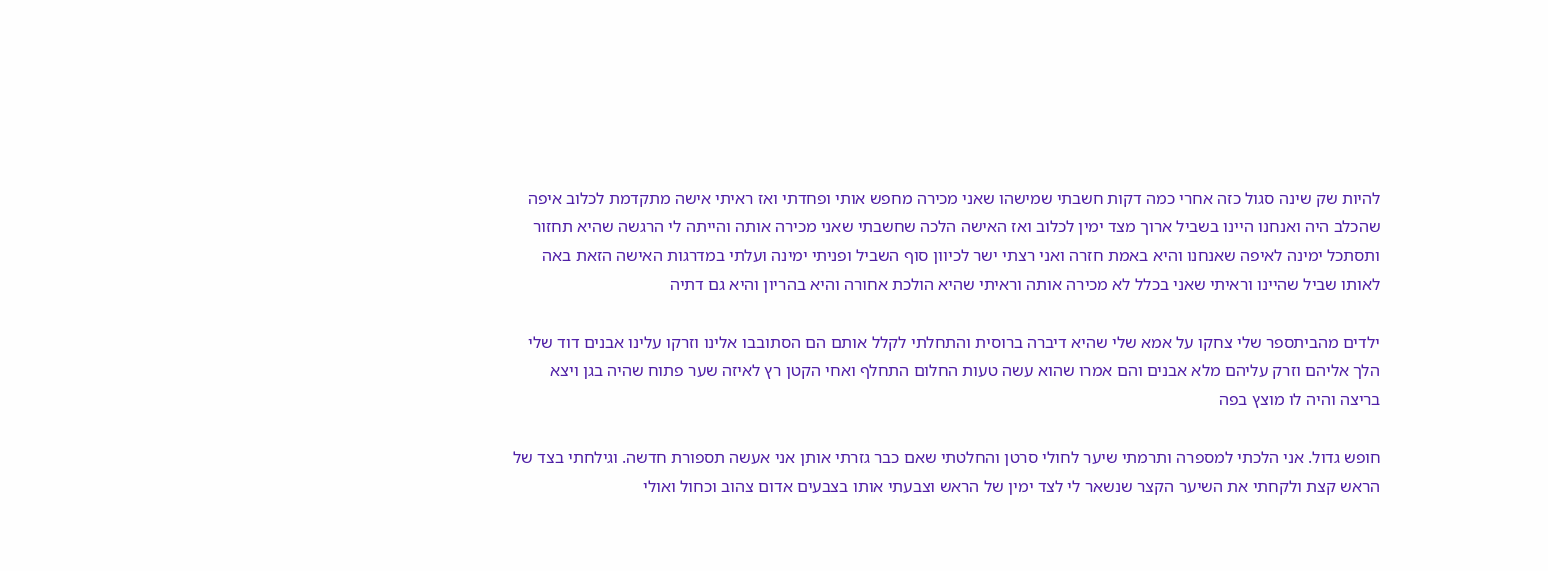להיות שק שינה סגול כזה אחרי כמה דקות חשבתי שמישהו שאני מכירה מחפש אותי ופחדתי ואז ראיתי אישה מתקדמת לכלוב איפה שהכלב היה ואנחנו היינו בשביל ארוך מצד ימין לכלוב ואז האישה הלכה שחשבתי שאני מכירה אותה והייתה לי הרגשה שהיא תחזור ותסתכל ימינה לאיפה שאנחנו והיא באמת חזרה ואני רצתי ישר לכיוון סוף השביל ופניתי ימינה ועלתי במדרגות האישה הזאת באה לאותו שביל שהיינו וראיתי שאני בכלל לא מכירה אותה וראיתי שהיא הולכת אחורה והיא בהריון והיא גם דתיה

ילדים מהביתספר שלי צחקו על אמא שלי שהיא דיברה ברוסית והתחלתי לקלל אותם הם הסתובבו אלינו וזרקו עלינו אבנים דוד שלי הלך אליהם וזרק עליהם מלא אבנים והם אמרו שהוא עשה טעות החלום התחלף ואחי הקטן רץ לאיזה שער פתוח שהיה בגן ויצא בריצה והיה לו מוצץ בפה

חופש גדול. אני הלכתי למספרה ותרמתי שיער לחולי סרטן והחלטתי שאם כבר גזרתי אותן אני אעשה תספורת חדשה. וגילחתי בצד של הראש קצת ולקחתי את השיער הקצר שנשאר לי לצד ימין של הראש וצבעתי אותו בצבעים אדום צהוב וכחול ואולי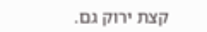קצת ירוק גם.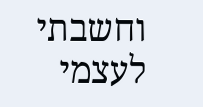וחשבתי לעצמי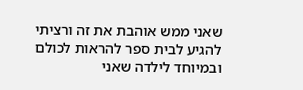שאני ממש אוהבת את זה ורציתי להגיע לבית ספר להראות לכולם ובמיוחד לילדה שאני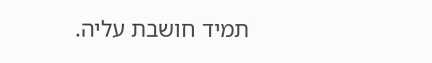תמיד חושבת עליה.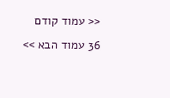<< עמוד קודם 36 עמוד הבא >>